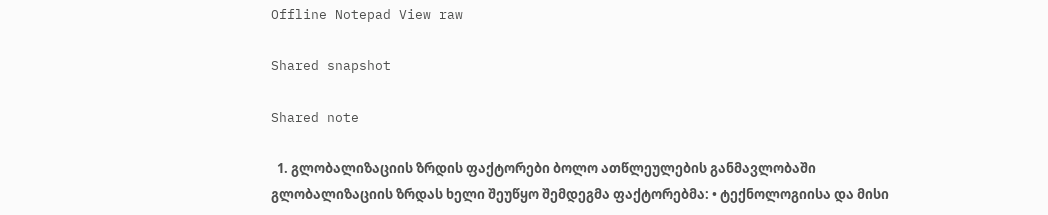Offline Notepad View raw

Shared snapshot

Shared note

  1. გლობალიზაციის ზრდის ფაქტორები ბოლო ათწლეულების განმავლობაში გლობალიზაციის ზრდას ხელი შეუწყო შემდეგმა ფაქტორებმა: • ტექნოლოგიისა და მისი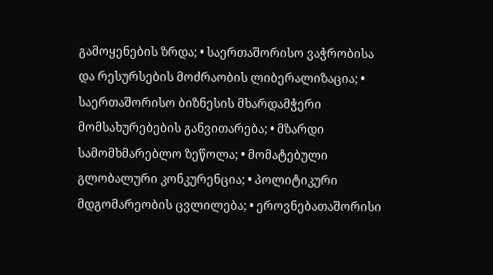გამოყენების ზრდა; • საერთაშორისო ვაჭრობისა და რესურსების მოძრაობის ლიბერალიზაცია; • საერთაშორისო ბიზნესის მხარდამჭერი მომსახურებების განვითარება; • მზარდი სამომხმარებლო ზეწოლა; • მომატებული გლობალური კონკურენცია; • პოლიტიკური მდგომარეობის ცვლილება; • ეროვნებათაშორისი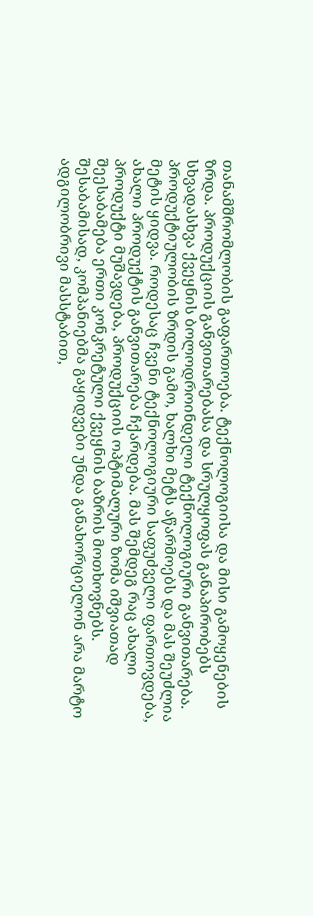თანამშრომლობის გაფართოება. ტექნოლოგიისა და მისი გამოყენების ზრდა. პროდუქციის განვითარებასა და სრულყოფას განაპირობებს სხვადასხვა ქვეყნის ბოლოდროინდელი ტექნოლოგიური განვითარება. პროდუქტიულობის ზრდის გამო, ხალხი მეტს აწარმოებს და მას შეუძლია მეტის ყიდვა. როდესაც ჩვენი ტექნოლოგიური საფუძველი ფართოვდება, ახალი პროდუქტის განვითარება ჩქარდება. მას შემდეგ რაც ახალი პროდუქტი მუშავდება, პროდუქციის ოპტიმალური ზომა იშვიათად შეესაბამება ერთი კონკრეტული ქვეყნის ბაზრის მოთხოვნებს. შესაბამისად, კომპანიებმა გაყიდვები უნდა განახორციელონ არა მარტო ადგილობრივი მასსტაბით,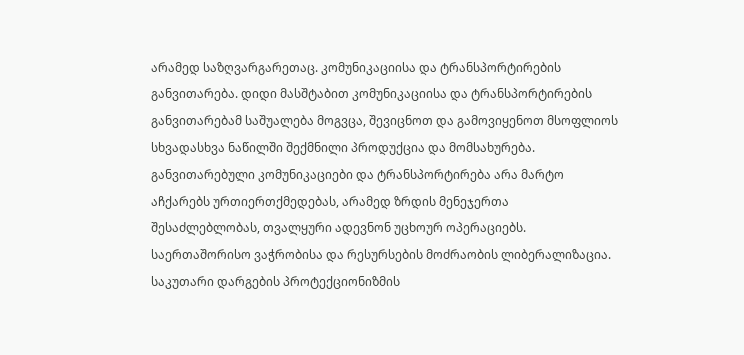არამედ საზღვარგარეთაც. კომუნიკაციისა და ტრანსპორტირების განვითარება. დიდი მასშტაბით კომუნიკაციისა და ტრანსპორტირების განვითარებამ საშუალება მოგვცა, შევიცნოთ და გამოვიყენოთ მსოფლიოს სხვადასხვა ნაწილში შექმნილი პროდუქცია და მომსახურება. განვითარებული კომუნიკაციები და ტრანსპორტირება არა მარტო აჩქარებს ურთიერთქმედებას, არამედ ზრდის მენეჯერთა შესაძლებლობას, თვალყური ადევნონ უცხოურ ოპერაციებს. საერთაშორისო ვაჭრობისა და რესურსების მოძრაობის ლიბერალიზაცია. საკუთარი დარგების პროტექციონიზმის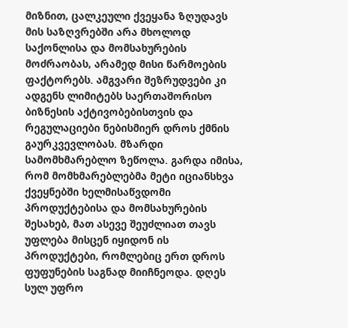მიზნით, ცალკეული ქვეყანა ზღუდავს მის საზღვრებში არა მხოლოდ საქონლისა და მომსახურების მოძრაობას, არამედ მისი წარმოების ფაქტორებს. ამგვარი შეზრუდვები კი ადგენს ლიმიტებს საერთაშორისო ბიზნესის აქტივობებისთვის და რეგულაციები ნებისმიერ დროს ქმნის გაურკვევლობას. მზარდი სამომხმარებლო ზეწოლა. გარდა იმისა, რომ მომხმარებლებმა მეტი იციანსხვა ქვეყნებში ხელმისაწვდომი პროდუქტებისა და მომსახურების შესახებ, მათ ასევე შეუძლიათ თავს უფლება მისცენ იყიდონ ის პროდუქტები, რომლებიც ერთ დროს ფუფუნების საგნად მიიჩნეოდა. დღეს სულ უფრო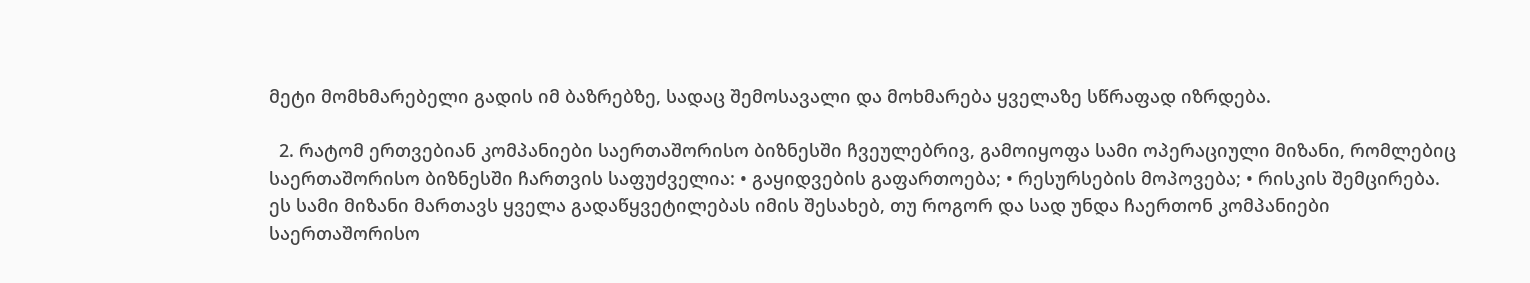მეტი მომხმარებელი გადის იმ ბაზრებზე, სადაც შემოსავალი და მოხმარება ყველაზე სწრაფად იზრდება.

  2. რატომ ერთვებიან კომპანიები საერთაშორისო ბიზნესში ჩვეულებრივ, გამოიყოფა სამი ოპერაციული მიზანი, რომლებიც საერთაშორისო ბიზნესში ჩართვის საფუძველია: • გაყიდვების გაფართოება; • რესურსების მოპოვება; • რისკის შემცირება. ეს სამი მიზანი მართავს ყველა გადაწყვეტილებას იმის შესახებ, თუ როგორ და სად უნდა ჩაერთონ კომპანიები საერთაშორისო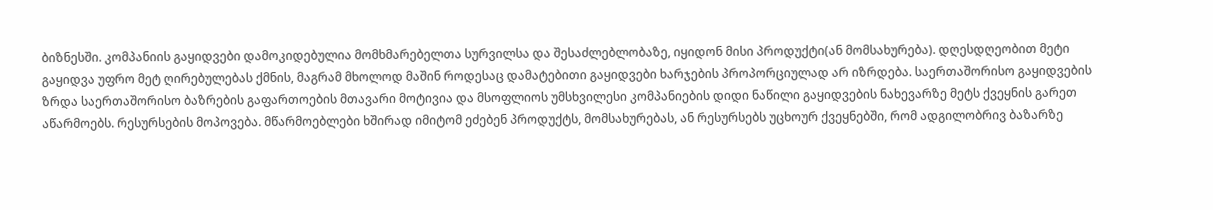ბიზნესში. კომპანიის გაყიდვები დამოკიდებულია მომხმარებელთა სურვილსა და შესაძლებლობაზე, იყიდონ მისი პროდუქტი(ან მომსახურება). დღესდღეობით მეტი გაყიდვა უფრო მეტ ღირებულებას ქმნის, მაგრამ მხოლოდ მაშინ როდესაც დამატებითი გაყიდვები ხარჯების პროპორციულად არ იზრდება. საერთაშორისო გაყიდვების ზრდა საერთაშორისო ბაზრების გაფართოების მთავარი მოტივია და მსოფლიოს უმსხვილესი კომპანიების დიდი ნაწილი გაყიდვების ნახევარზე მეტს ქვეყნის გარეთ აწარმოებს. რესურსების მოპოვება. მწარმოებლები ხშირად იმიტომ ეძებენ პროდუქტს, მომსახურებას, ან რესურსებს უცხოურ ქვეყნებში, რომ ადგილობრივ ბაზარზე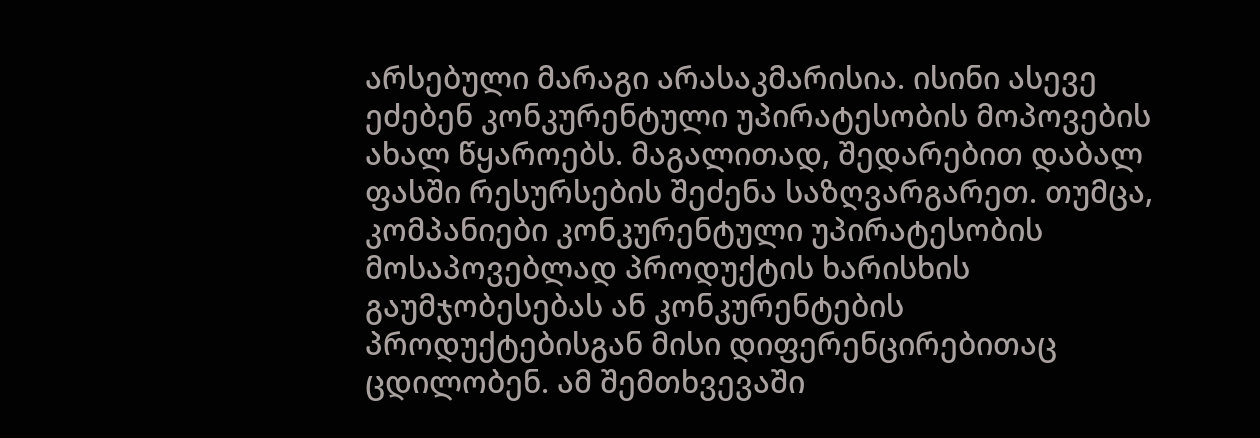არსებული მარაგი არასაკმარისია. ისინი ასევე ეძებენ კონკურენტული უპირატესობის მოპოვების ახალ წყაროებს. მაგალითად, შედარებით დაბალ ფასში რესურსების შეძენა საზღვარგარეთ. თუმცა, კომპანიები კონკურენტული უპირატესობის მოსაპოვებლად პროდუქტის ხარისხის გაუმჯობესებას ან კონკურენტების პროდუქტებისგან მისი დიფერენცირებითაც ცდილობენ. ამ შემთხვევაში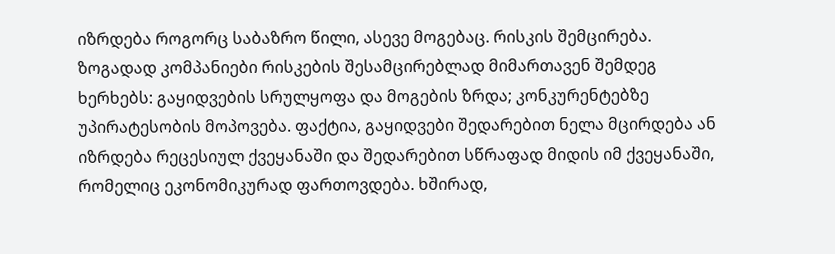იზრდება როგორც საბაზრო წილი, ასევე მოგებაც. რისკის შემცირება. ზოგადად კომპანიები რისკების შესამცირებლად მიმართავენ შემდეგ ხერხებს: გაყიდვების სრულყოფა და მოგების ზრდა; კონკურენტებზე უპირატესობის მოპოვება. ფაქტია, გაყიდვები შედარებით ნელა მცირდება ან იზრდება რეცესიულ ქვეყანაში და შედარებით სწრაფად მიდის იმ ქვეყანაში, რომელიც ეკონომიკურად ფართოვდება. ხშირად,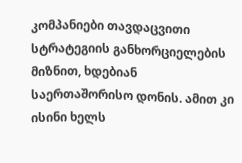კომპანიები თავდაცვითი სტრატეგიის განხორციელების მიზნით, ხდებიან საერთაშორისო დონის. ამით კი ისინი ხელს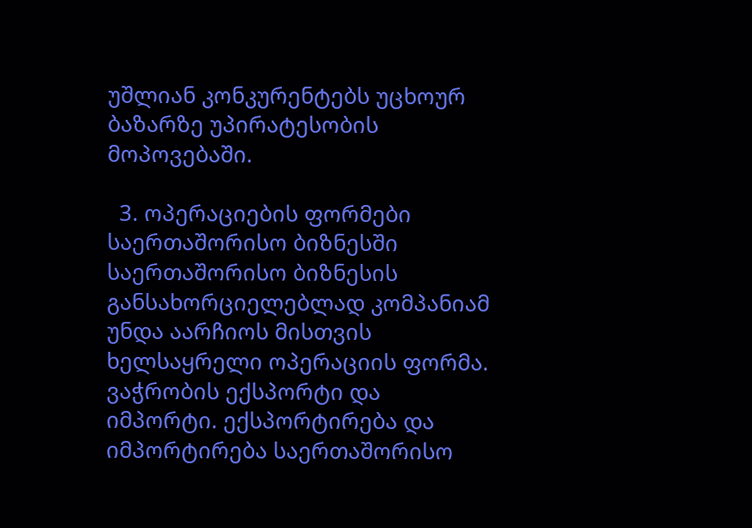უშლიან კონკურენტებს უცხოურ ბაზარზე უპირატესობის მოპოვებაში.

  3. ოპერაციების ფორმები საერთაშორისო ბიზნესში საერთაშორისო ბიზნესის განსახორციელებლად კომპანიამ უნდა აარჩიოს მისთვის ხელსაყრელი ოპერაციის ფორმა. ვაჭრობის ექსპორტი და იმპორტი. ექსპორტირება და იმპორტირება საერთაშორისო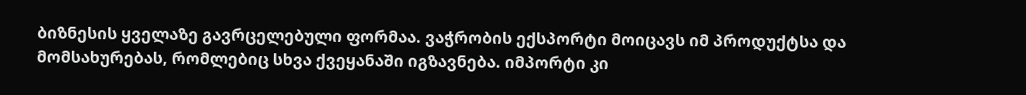ბიზნესის ყველაზე გავრცელებული ფორმაა. ვაჭრობის ექსპორტი მოიცავს იმ პროდუქტსა და მომსახურებას, რომლებიც სხვა ქვეყანაში იგზავნება. იმპორტი კი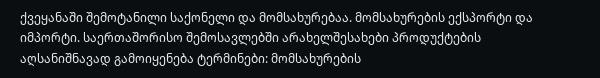ქვეყანაში შემოტანილი საქონელი და მომსახურებაა. მომსახურების ექსპორტი და იმპორტი. საერთაშორისო შემოსავლებში არახელშესახები პროდუქტების აღსანიშნავად გამოიყენება ტერმინები: მომსახურების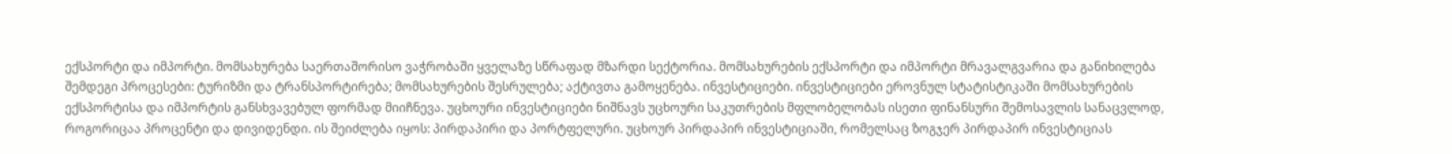ექსპორტი და იმპორტი. მომსახურება საერთაშორისო ვაჭრობაში ყველაზე სწრაფად მზარდი სექტორია. მომსახურების ექსპორტი და იმპორტი მრავალგვარია და განიხილება შემდეგი პროცესები: ტურიზმი და ტრანსპორტირება; მომსახურების შესრულება; აქტივთა გამოყენება. ინვესტიციები. ინვესტიციები ეროვნულ სტატისტიკაში მომსახურების ექსპორტისა და იმპორტის განსხვავებულ ფორმად მიიჩნევა. უცხოური ინვესტიციები ნიშნავს უცხოური საკუთრების მფლობელობას ისეთი ფინანსური შემოსავლის სანაცვლოდ, როგორიცაა პროცენტი და დივიდენდი. ის შეიძლება იყოს: პირდაპირი და პორტფელური. უცხოურ პირდაპირ ინვესტიციაში, რომელსაც ზოგჯერ პირდაპირ ინვესტიციას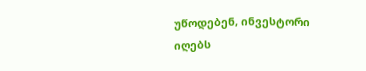უწოდებენ, ინვესტორი იღებს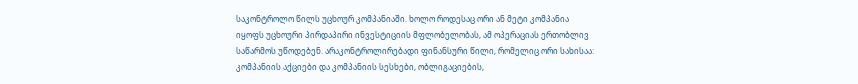საკონტროლო წილს უცხოურ კომპანიაში. ხოლო როდესაც ორი ან მეტი კომპანია იყოფს უცხოური პირდაპირი ინვესტიციის მფლობელობას, ამ ოპერაციას ერთობლივ საწარმოს უწოდებენ. არაკონტროლირებადი ფინანსური წილი, რომელიც ორი სახისაა: კომპანიის აქციები და კომპანიის სესხები, ობლიგაციების,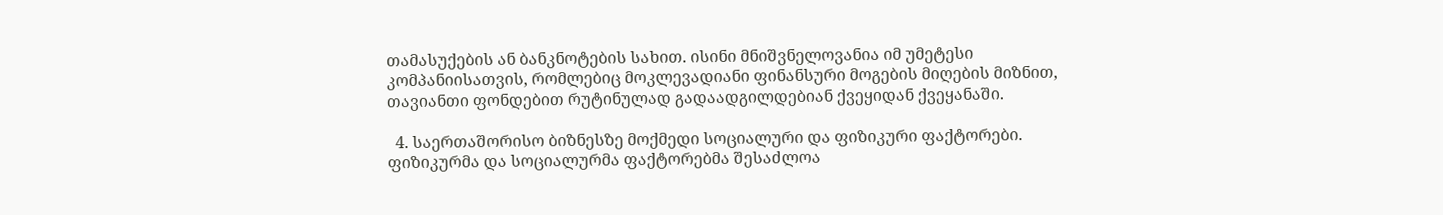თამასუქების ან ბანკნოტების სახით. ისინი მნიშვნელოვანია იმ უმეტესი კომპანიისათვის, რომლებიც მოკლევადიანი ფინანსური მოგების მიღების მიზნით, თავიანთი ფონდებით რუტინულად გადაადგილდებიან ქვეყიდან ქვეყანაში.

  4. საერთაშორისო ბიზნესზე მოქმედი სოციალური და ფიზიკური ფაქტორები. ფიზიკურმა და სოციალურმა ფაქტორებმა შესაძლოა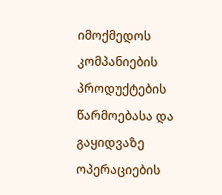იმოქმედოს კომპანიების პროდუქტების წარმოებასა და გაყიდვაზე ოპერაციების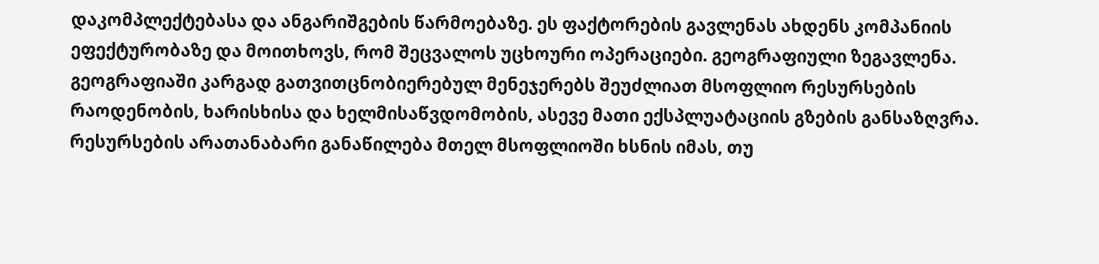დაკომპლექტებასა და ანგარიშგების წარმოებაზე. ეს ფაქტორების გავლენას ახდენს კომპანიის ეფექტურობაზე და მოითხოვს, რომ შეცვალოს უცხოური ოპერაციები. გეოგრაფიული ზეგავლენა. გეოგრაფიაში კარგად გათვითცნობიერებულ მენეჯერებს შეუძლიათ მსოფლიო რესურსების რაოდენობის, ხარისხისა და ხელმისაწვდომობის, ასევე მათი ექსპლუატაციის გზების განსაზღვრა. რესურსების არათანაბარი განაწილება მთელ მსოფლიოში ხსნის იმას, თუ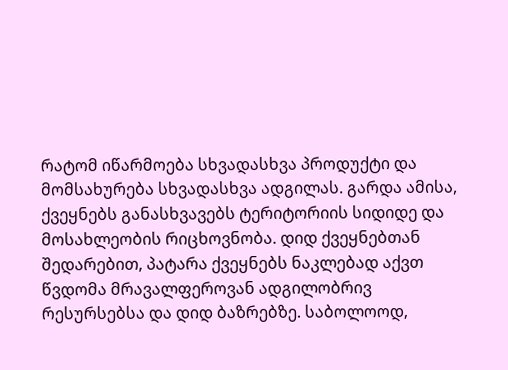რატომ იწარმოება სხვადასხვა პროდუქტი და მომსახურება სხვადასხვა ადგილას. გარდა ამისა, ქვეყნებს განასხვავებს ტერიტორიის სიდიდე და მოსახლეობის რიცხოვნობა. დიდ ქვეყნებთან შედარებით, პატარა ქვეყნებს ნაკლებად აქვთ წვდომა მრავალფეროვან ადგილობრივ რესურსებსა და დიდ ბაზრებზე. საბოლოოდ,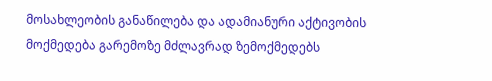მოსახლეობის განაწილება და ადამიანური აქტივობის მოქმედება გარემოზე მძლავრად ზემოქმედებს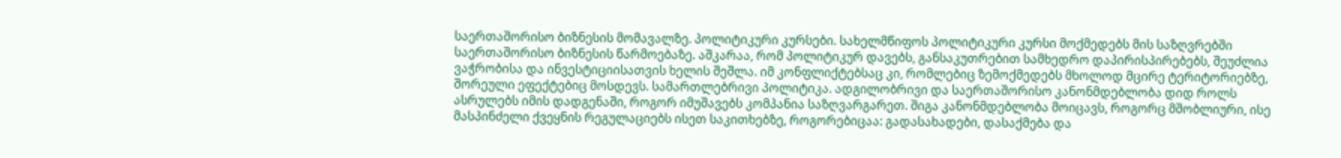საერთაშორისო ბიზნესის მომავალზე. პოლიტიკური კურსები. სახელმწიფოს პოლიტიკური კურსი მოქმედებს მის საზღვრებში საერთაშორისო ბიზნესის წარმოებაზე. აშკარაა, რომ პოლიტიკურ დავებს, განსაკუთრებით სამხედრო დაპირისპირებებს, შეუძლია ვაჭრობისა და ინვესტიციისათვის ხელის შეშლა. იმ კონფლიქტებსაც კი, რომლებიც ზემოქმედებს მხოლოდ მცირე ტერიტორიებზე, შორეული ეფექტებიც მოსდევს. სამართლებრივი პოლიტიკა. ადგილობრივი და საერთაშორისო კანონმდებლობა დიდ როლს ასრულებს იმის დადგენაში, როგორ იმუშავებს კომპანია საზღვარგარეთ. შიგა კანონმდებლობა მოიცავს, როგორც მშობლიური, ისე მასპინძელი ქვეყნის რეგულაციებს ისეთ საკითხებზე, როგორებიცაა: გადასახადები, დასაქმება და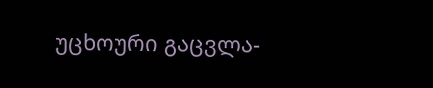უცხოური გაცვლა-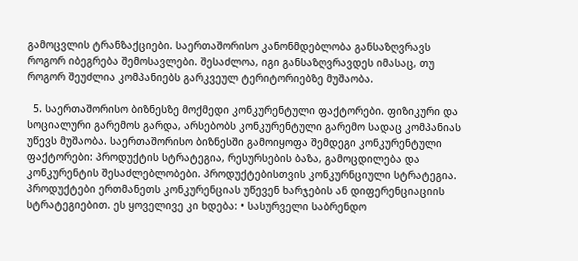გამოცვლის ტრანზაქციები. საერთაშორისო კანონმდებლობა განსაზღვრავს როგორ იბეგრება შემოსავლები. შესაძლოა, იგი განსაზღვრავდეს იმასაც, თუ როგორ შეუძლია კომპანიებს გარკვეულ ტერიტორიებზე მუშაობა.

  5. საერთაშორისო ბიზნესზე მოქმედი კონკურენტული ფაქტორები. ფიზიკური და სოციალური გარემოს გარდა, არსებობს კონკურენტული გარემო სადაც კომპანიას უწევს მუშაობა. საერთაშორისო ბიზნესში გამოიყოფა შემდეგი კონკურენტული ფაქტორები: პროდუქტის სტრატეგია, რესურსების ბაზა, გამოცდილება და კონკურენტის შესაძლებლობები. პროდუქტებისთვის კონკურნციული სტრატეგია. პროდუქტები ერთმანეთს კონკურენციას უწევენ ხარჯების ან დიფერენციაციის სტრატეგიებით. ეს ყოველივე კი ხდება: • სასურველი საბრენდო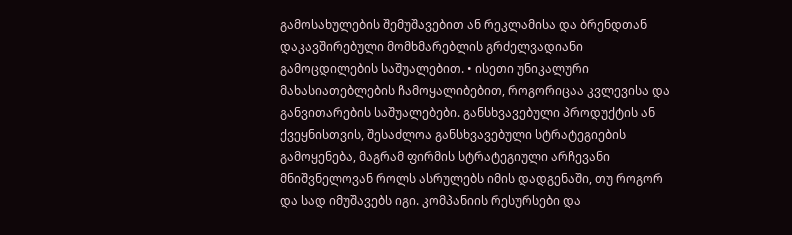გამოსახულების შემუშავებით ან რეკლამისა და ბრენდთან დაკავშირებული მომხმარებლის გრძელვადიანი გამოცდილების საშუალებით. • ისეთი უნიკალური მახასიათებლების ჩამოყალიბებით, როგორიცაა კვლევისა და განვითარების საშუალებები. განსხვავებული პროდუქტის ან ქვეყნისთვის, შესაძლოა განსხვავებული სტრატეგიების გამოყენება, მაგრამ ფირმის სტრატეგიული არჩევანი მნიშვნელოვან როლს ასრულებს იმის დადგენაში, თუ როგორ და სად იმუშავებს იგი. კომპანიის რესურსები და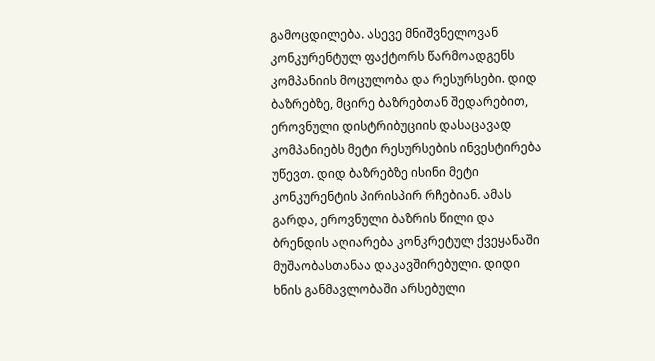გამოცდილება. ასევე მნიშვნელოვან კონკურენტულ ფაქტორს წარმოადგენს კომპანიის მოცულობა და რესურსები. დიდ ბაზრებზე, მცირე ბაზრებთან შედარებით, ეროვნული დისტრიბუციის დასაცავად კომპანიებს მეტი რესურსების ინვესტირება უწევთ. დიდ ბაზრებზე ისინი მეტი კონკურენტის პირისპირ რჩებიან. ამას გარდა, ეროვნული ბაზრის წილი და ბრენდის აღიარება კონკრეტულ ქვეყანაში მუშაობასთანაა დაკავშირებული. დიდი ხნის განმავლობაში არსებული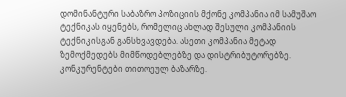დომინანტური საბაზრო პოზიციის მქონე კომპანია იმ სამუშაო ტექნიკას იყენებს, რომელიც ახლად შესული კომპანიის ტექნიკისგან განსხვავდება. ასეთი კომპანია მეტად ზემოქმედებს მიმწოდებლებზე და დისტრიბუტორებზე. კონკურენტები თითოეულ ბაზარზე.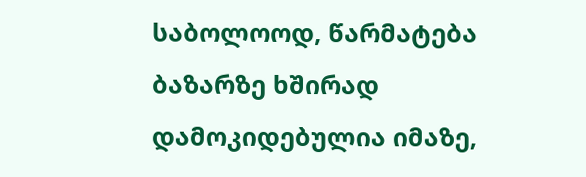საბოლოოდ, წარმატება ბაზარზე ხშირად დამოკიდებულია იმაზე,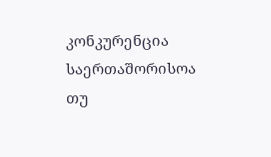კონკურენცია საერთაშორისოა თუ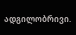ადგილობრივი.